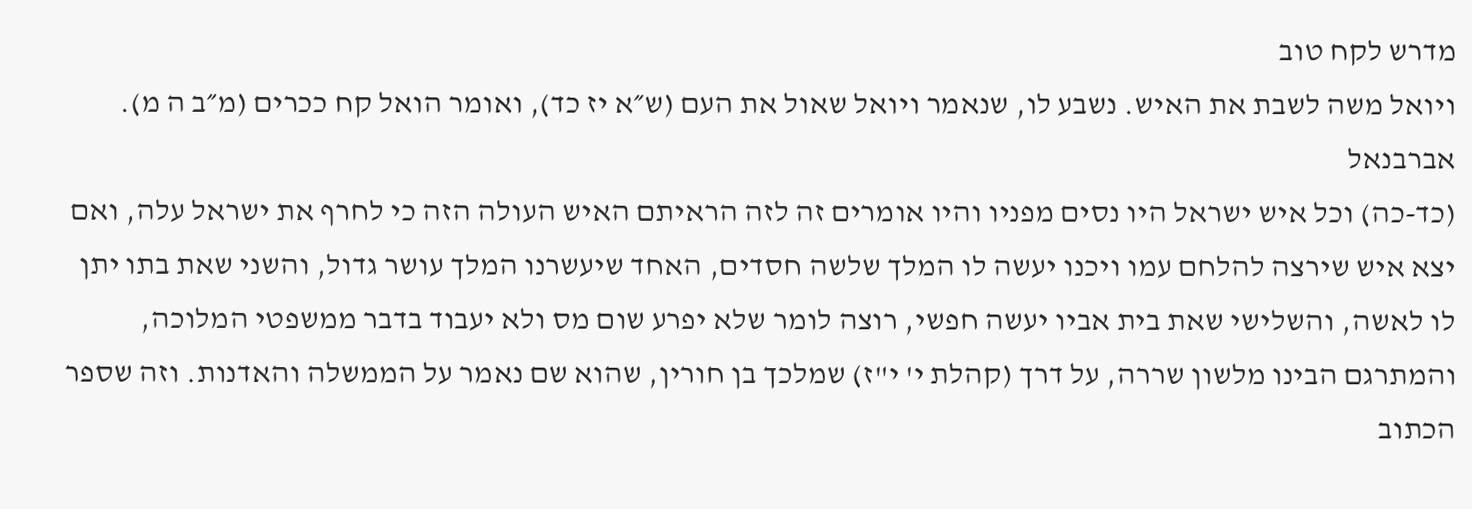מדרש לקח טוב
ויואל משה לשבת את האיש. נשבע לו, שנאמר ויואל שאול את העם (ש״א יז כד), ואומר הואל קח ככרים (מ״ב ה מ).
אברבנאל
(כד-כה) וכל איש ישראל היו נסים מפניו והיו אומרים זה לזה הראיתם האיש העולה הזה כי לחרף את ישראל עלה, ואם יצא איש שירצה להלחם עמו ויכנו יעשה לו המלך שלשה חסדים, האחד שיעשרנו המלך עושר גדול, והשני שאת בתו יתן לו לאשה, והשלישי שאת בית אביו יעשה חפשי, רוצה לומר שלא יפרע שום מס ולא יעבוד בדבר ממשפטי המלוכה, והמתרגם הבינו מלשון שררה, על דרך (קהלת י' י"ז) שמלכך בן חורין, שהוא שם נאמר על הממשלה והאדנות. וזה שספר הכתוב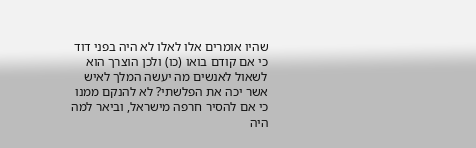שהיו אומרים אלו לאלו לא היה בפני דוד כי אם קודם בואו (כו) ולכן הוצרך הוא לשאול לאנשים מה יעשה המלך לאיש אשר יכה את הפלשתי? לא להנקם ממנו כי אם להסיר חרפה מישראל, וביאר למה היה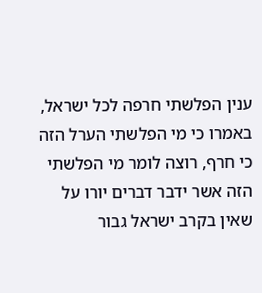ענין הפלשתי חרפה לכל ישראל, באמרו כי מי הפלשתי הערל הזה כי חרף, רוצה לומר מי הפלשתי הזה אשר ידבר דברים יורו על שאין בקרב ישראל גבור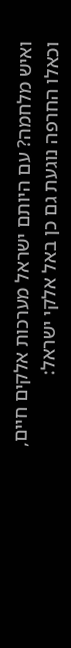ואיש מלחמה? עם היותם ישראל מערכות אלקים חיים, וכאלו החרפה נוגעת גם כן באל אלקי ישראל: